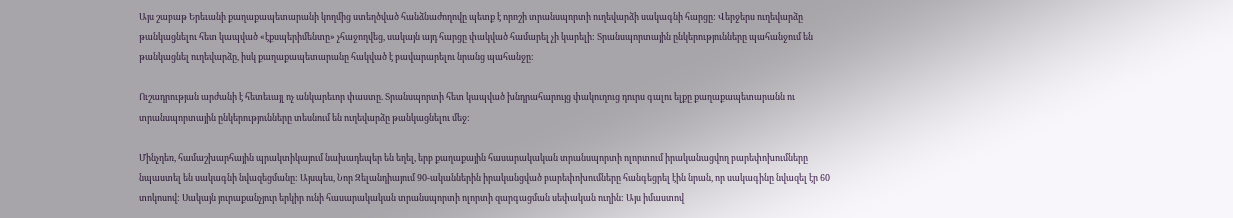Այս շաբաթ Երեւանի քաղաքապետարանի կողմից ստեղծված հանձնաժողովը պետք է որոշի տրանսպորտի ուղեվարձի սակագնի հարցը: Վերջերս ուղեվարձը թանկացնելու հետ կապված «էքսպերիմենտը» չհաջողվեց, սակայն այդ հարցը փակված համարել չի կարելի: Տրանսպորտային ընկերությունները պահանջում են թանկացնել ուղեվարձը, իսկ քաղաքապետարանը հակված է բավարարելու նրանց պահանջը:

Ուշադրության արժանի է հետեւայլ ոչ անկարեւոր փաստը. Տրանսպորտի հետ կապված խնդրահարույց փակուղուց դուրս գալու ելքը քաղաքապետարանն ու տրանսպորտային ընկերությունները տեսնում են ուղեվարձը թանկացնելու մեջ:

Մինչդեռ, համաշխարհային պրակտիկայում նախադեպեր են եղել, երբ քաղաքային հասարակական տրանսպորտի ոլորտում իրականացվող բարեփոխումները նպաստել են սակագնի նվազեցմանը: Այսպես, Նոր Զելանդիայում 90-ականներին իրականցված բարեփոխումները հանգեցրել էին նրան, որ սակագինը նվազել էր 60 տոկոսով: Սակայն յուրաքանչյուր երկիր ունի հասարակական տրանսպորտի ոլորտի զարգացման սեփական ուղին: Այս իմաստով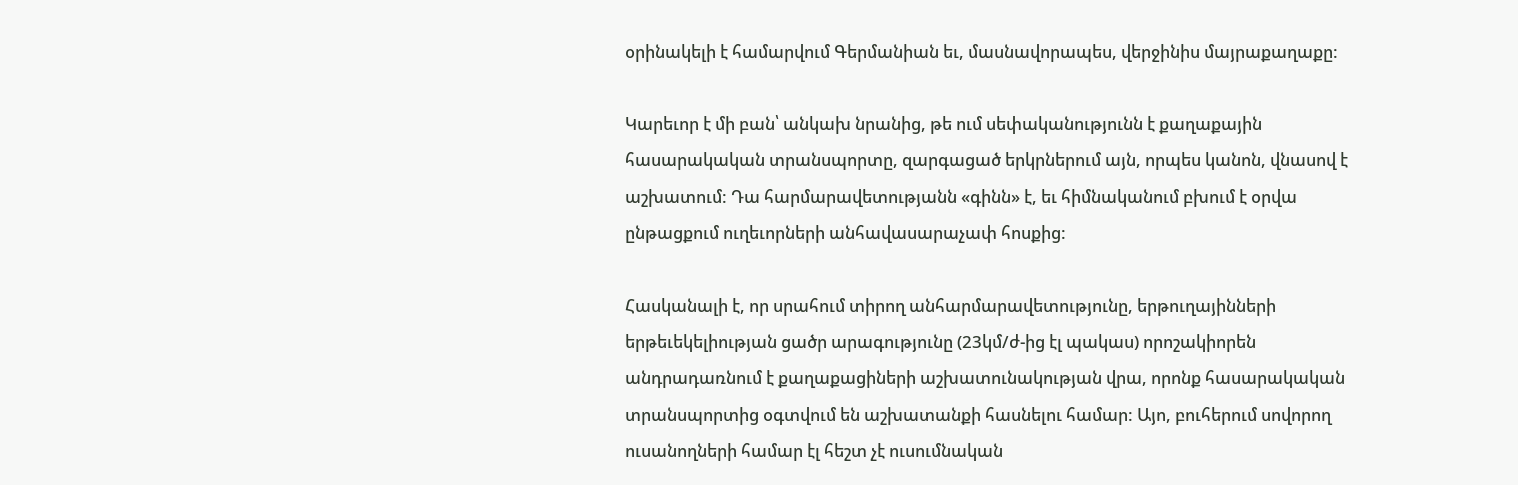օրինակելի է համարվում Գերմանիան եւ, մասնավորապես, վերջինիս մայրաքաղաքը:

Կարեւոր է մի բան՝ անկախ նրանից, թե ում սեփականությունն է քաղաքային հասարակական տրանսպորտը, զարգացած երկրներում այն, որպես կանոն, վնասով է աշխատում: Դա հարմարավետությանն «գինն» է, եւ հիմնականում բխում է օրվա ընթացքում ուղեւորների անհավասարաչափ հոսքից:

Հասկանալի է, որ սրահում տիրող անհարմարավետությունը, երթուղայինների երթեւեկելիության ցածր արագությունը (23կմ/ժ-ից էլ պակաս) որոշակիորեն անդրադառնում է քաղաքացիների աշխատունակության վրա, որոնք հասարակական տրանսպորտից օգտվում են աշխատանքի հասնելու համար: Այո, բուհերում սովորող ուսանողների համար էլ հեշտ չէ ուսումնական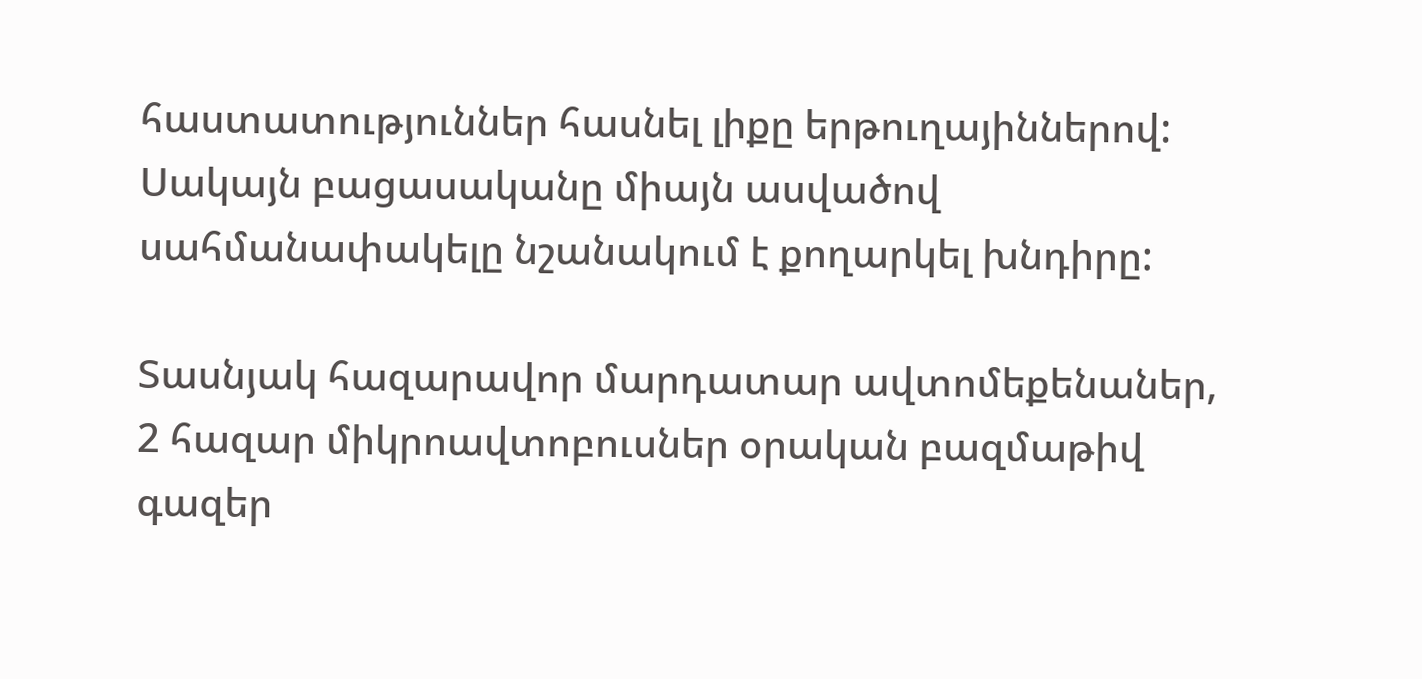հաստատություններ հասնել լիքը երթուղայիններով: Սակայն բացասականը միայն ասվածով սահմանափակելը նշանակում է քողարկել խնդիրը:

Տասնյակ հազարավոր մարդատար ավտոմեքենաներ, 2 հազար միկրոավտոբուսներ օրական բազմաթիվ գազեր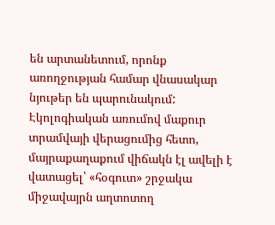են արտանետում, որոնք առողջության համար վնասակար նյութեր են պարունակում: Էկոլոգիական առումով մաքուր տրամվայի վերացումից հետո, մայրաքաղաքում վիճակն էլ ավելի է վատացել՝ «հօգուտ» շրջակա միջավայրն աղտոտող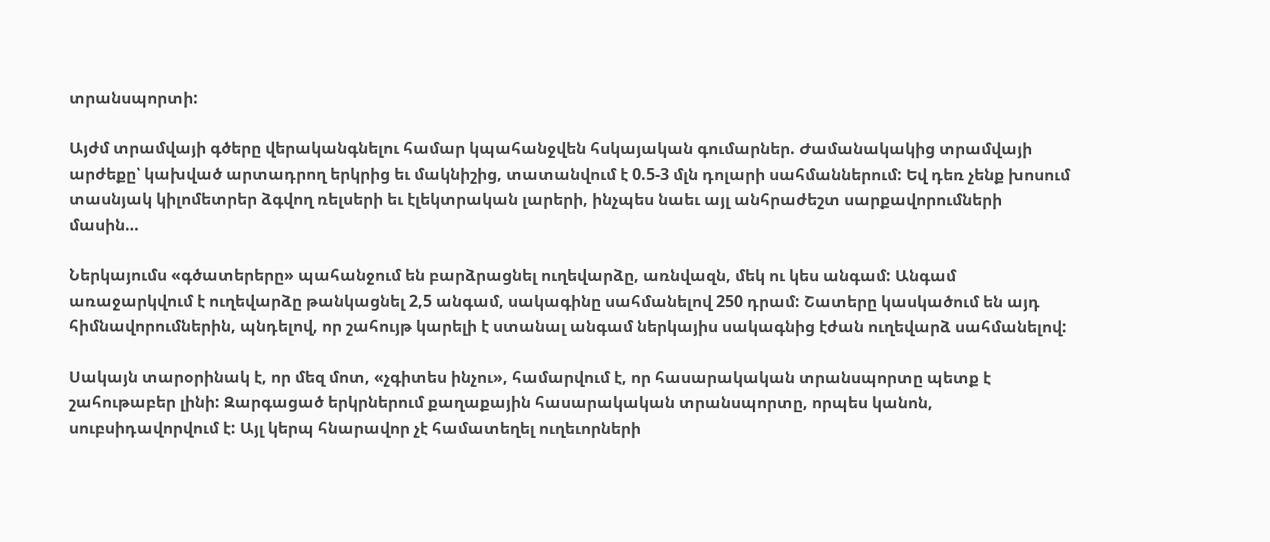տրանսպորտի:

Այժմ տրամվայի գծերը վերականգնելու համար կպահանջվեն հսկայական գումարներ. Ժամանակակից տրամվայի արժեքը՝ կախված արտադրող երկրից եւ մակնիշից, տատանվում է 0.5-3 մլն դոլարի սահմաններում: Եվ դեռ չենք խոսում տասնյակ կիլոմետրեր ձգվող ռելսերի եւ էլեկտրական լարերի, ինչպես նաեւ այլ անհրաժեշտ սարքավորումների մասին…

Ներկայումս «գծատերերը» պահանջում են բարձրացնել ուղեվարձը, առնվազն, մեկ ու կես անգամ: Անգամ առաջարկվում է ուղեվարձը թանկացնել 2,5 անգամ, սակագինը սահմանելով 250 դրամ: Շատերը կասկածում են այդ հիմնավորումներին, պնդելով, որ շահույթ կարելի է ստանալ անգամ ներկայիս սակագնից էժան ուղեվարձ սահմանելով:

Սակայն տարօրինակ է, որ մեզ մոտ, «չգիտես ինչու», համարվում է, որ հասարակական տրանսպորտը պետք է շահութաբեր լինի: Զարգացած երկրներում քաղաքային հասարակական տրանսպորտը, որպես կանոն, սուբսիդավորվում է: Այլ կերպ հնարավոր չէ համատեղել ուղեւորների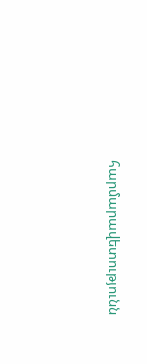հարմարավետությունն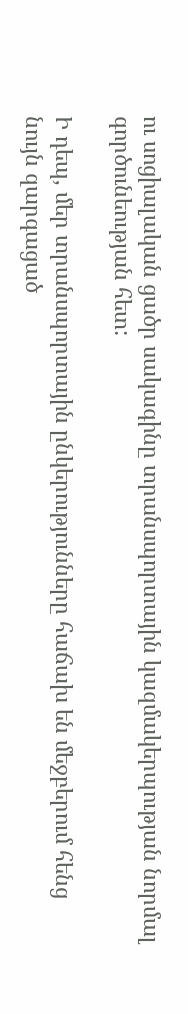ու սոցիալական ցածր սակագինը տրանսպորտային կազմակերպության նորմալ գործունեության հետ:

Ի դեպ, մեր տրանսպորտային ընկերությունները հաճախ են մեջբերում հենց նույն զարգացած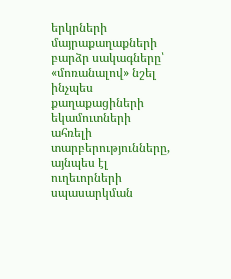երկրների մայրաքաղաքների բարձր սակագները՝ «մոռանալով» նշել ինչպես քաղաքացիների եկամուտների ահռելի տարբերությունները, այնպես էլ ուղեւորների սպասարկման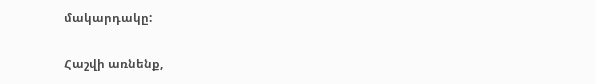մակարդակը:

Հաշվի առնենք,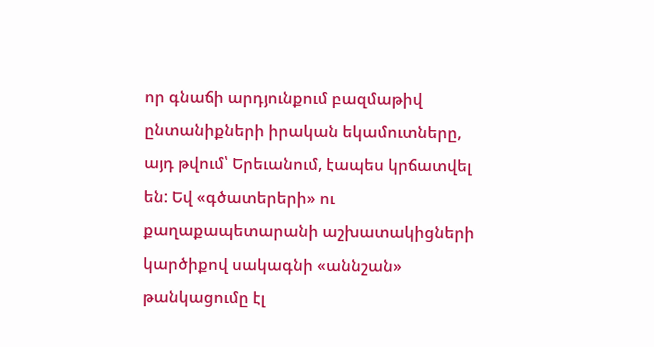որ գնաճի արդյունքում բազմաթիվ ընտանիքների իրական եկամուտները, այդ թվում՝ Երեւանում, էապես կրճատվել են: Եվ «գծատերերի» ու քաղաքապետարանի աշխատակիցների կարծիքով սակագնի «աննշան» թանկացումը էլ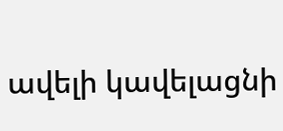ավելի կավելացնի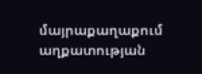մայրաքաղաքում աղքատության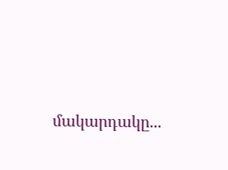մակարդակը...